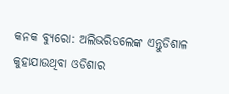କନକ ବ୍ୟୁରୋ: ଅଲିଭରିଡଲେଙ୍କ ଏନ୍ତୁଡିଶାଳ କୁହାଯାଉଥିବା ଓଡିଶାର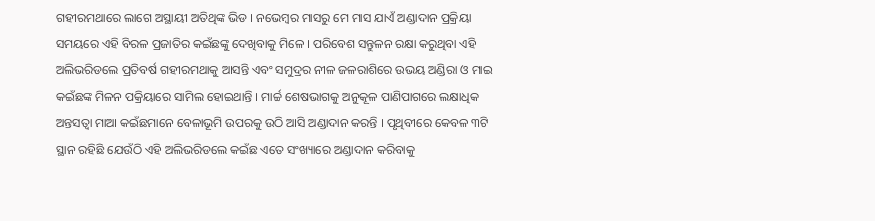ଗହୀରମଥାରେ ଲାଗେ ଅସ୍ଥାୟୀ ଅତିଥିଙ୍କ ଭିଡ । ନଭେମ୍ବର ମାସରୁ ମେ ମାସ ଯାଏଁ ଅଣ୍ଡାଦାନ ପ୍ରକ୍ରିୟା ସମୟରେ ଏହି ବିରଳ ପ୍ରଜାତିର କଇଁଛଙ୍କୁ ଦେଖିବାକୁ ମିଳେ । ପରିବେଶ ସନ୍ତୁଳନ ରକ୍ଷା କରୁଥିବା ଏହି ଅଲିଭରିଡଲେ ପ୍ରତିବର୍ଷ ଗହୀରମଥାକୁ ଆସନ୍ତି ଏବଂ ସମୁଦ୍ରର ନୀଳ ଜଳରାଶିରେ ଉଭୟ ଅଣ୍ଡିରା ଓ ମାଇ କଇଁଛଙ୍କ ମିଳନ ପକ୍ରିୟାରେ ସାମିଲ ହୋଇଥାନ୍ତି । ମାର୍ଚ୍ଚ ଶେଷଭାଗକୁ ଅନୁକୂଳ ପାଣିପାଗରେ ଲକ୍ଷାଧିକ ଅନ୍ତସତ୍ୱା ମାଆ କଇଁଛମାନେ ବେଳାଭୂମି ଉପରକୁ ଉଠି ଆସି ଅଣ୍ଡାଦାନ କରନ୍ତି । ପୃଥିବୀରେ କେବଳ ୩ଟି ସ୍ଥାନ ରହିଛି ଯେଉଁଠି ଏହି ଅଲିଭରିଡଲେ କଇଁଛ ଏତେ ସଂଖ୍ୟାରେ ଅଣ୍ଡାଦାନ କରିବାକୁ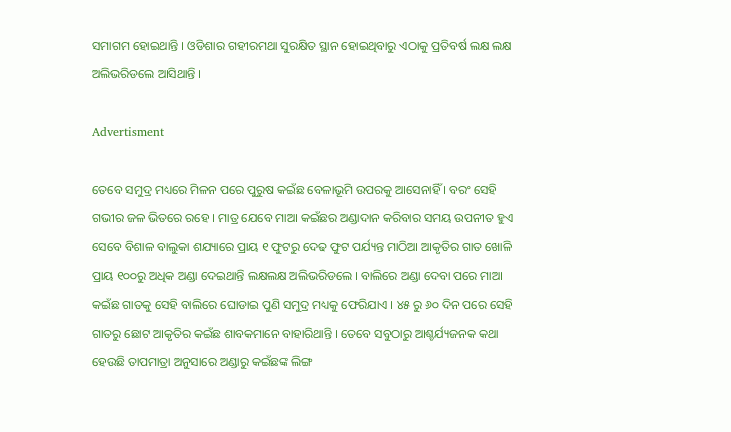ସମାଗମ ହୋଇଥାନ୍ତି । ଓଡିଶାର ଗହୀରମଥା ସୁରକ୍ଷିତ ସ୍ଥାନ ହୋଇଥିବାରୁ ଏଠାକୁ ପ୍ରତିବର୍ଷ ଲକ୍ଷ ଲକ୍ଷ ଅଲିଭରିଡଲେ ଆସିଥାନ୍ତି ।

Advertisment

ତେବେ ସମୁଦ୍ର ମଧ୍ୟରେ ମିଳନ ପରେ ପୁରୁଷ କଇଁଛ ବେଳାଭୂମି ଉପରକୁ ଆସେନାହିଁ । ବରଂ ସେହି ଗଭୀର ଜଳ ଭିତରେ ରହେ । ମାତ୍ର ଯେବେ ମାଆ କଇଁଛର ଅଣ୍ଡାଦାନ କରିବାର ସମୟ ଉପନୀତ ହୁଏ ସେବେ ବିଶାଳ ବାଲୁକା ଶଯ୍ୟାରେ ପ୍ରାୟ ୧ ଫୁଟରୁ ଦେଢ ଫୁଟ ପର୍ଯ୍ୟନ୍ତ ମାଠିଆ ଆକୃତିର ଗାତ ଖୋଳି ପ୍ରାୟ ୧୦୦ରୁ ଅଧିକ ଅଣ୍ଡା ଦେଇଥାନ୍ତି ଲକ୍ଷଲକ୍ଷ ଅଲିଭରିଡଲେ । ବାଲିରେ ଅଣ୍ଡା ଦେବା ପରେ ମାଆ କଇଁଛ ଗାତକୁ ସେହି ବାଲିରେ ଘୋଡାଇ ପୁଣି ସମୁଦ୍ର ମଧ୍ୟକୁ ଫେରିଯାଏ । ୪୫ ରୁ ୬୦ ଦିନ ପରେ ସେହି ଗାତରୁ ଛୋଟ ଆକୃତିର କଇଁଛ ଶାବକମାନେ ବାହାରିଥାନ୍ତି । ତେବେ ସବୁଠାରୁ ଆଶ୍ଚର୍ଯ୍ୟଜନକ କଥା ହେଉଛି ତାପମାତ୍ରା ଅନୁସାରେ ଅଣ୍ଡାରୁ କଇଁଛଙ୍କ ଲିଙ୍ଗ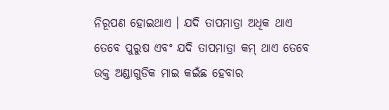ନିରୂପଣ ହୋଇଥାଏ । ଯଦି ତାପମାତ୍ରା ଅଧିକ ଥାଏ ତେବେ ପୁରୁଷ ଏବଂ ଯଦି ତାପମାତ୍ରା କମ୍ ଥାଏ ତେବେ ଉକ୍ତ ଅଣ୍ଡାଗୁଡିକ ମାଇ କଇଁଛ ହେବାର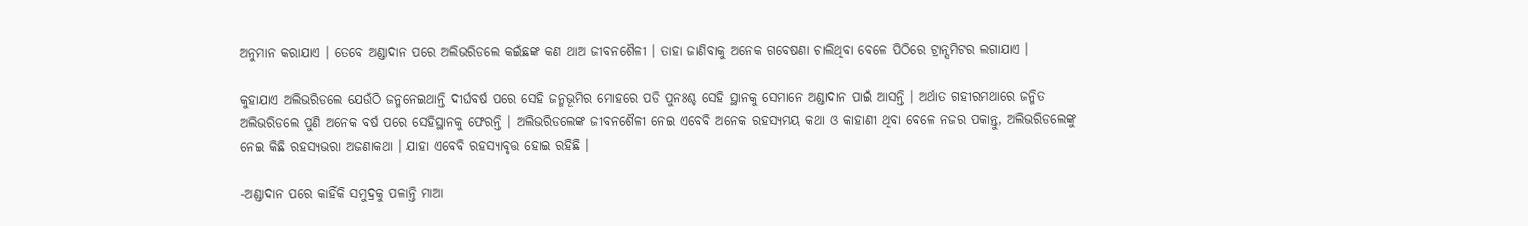ଅନୁମାନ କରାଯାଏ । ତେବେ ଅଣ୍ଡାଦାନ ପରେ ଅଲିଭରିଡଲେ କଇଁଛଙ୍କ କଣ ଥାଅ ଜୀବନଶୈଳୀ । ତାହା ଜାଣିବାକୁ ଅନେକ ଗବେଷଣା ଚାଲିଥିବା ବେଳେ ପିଠିରେ ଟ୍ରାନ୍ସମିଟର ଲଗାଯାଏ ।

କୁହାଯାଏ ଅଲିଭରିଡଲେ ଯେଉଁଠି ଜନ୍ମନେଇଥାନ୍ତି ଦୀର୍ଘବର୍ଷ ପରେ ସେହି ଜନ୍ମଭୂମିର ମୋହରେ ପଡି ପୁନଃଶ୍ଚ ସେହି ସ୍ଥାନକୁ ସେମାନେ ଅଣ୍ଡାଦାନ ପାଇଁ ଆସନ୍ତି । ଅର୍ଥାତ ଗହୀରମଥାରେ ଜନ୍ମିତ ଅଲିଭରିଡଲେ ପୁଣି ଅନେକ ବର୍ଷ ପରେ ସେହିସ୍ଥାନକୁ ଫେରନ୍ତି । ଅଲିଭରିଡଲେଙ୍କ ଜୀବନଶୈଳୀ ନେଇ ଏବେବି ଅନେକ ରହସ୍ୟମୟ କଥା ଓ କାହାଣୀ ଥିବା ବେଳେ ନଜର ପକାନ୍ତୁ, ଅଲିଭରିଡଲେଙ୍କୁ ନେଇ କିଛି ରହସ୍ୟଭରା ଅଜଣାକଥା । ଯାହା ଏବେବି ରହସ୍ୟାବୃତ୍ତ ହୋଇ ରହିଛି ।

-ଅଣ୍ଡାଦାନ ପରେ କାହିଁକି ସମୁଦ୍ରକୁ ପଳାନ୍ତି ମାଆ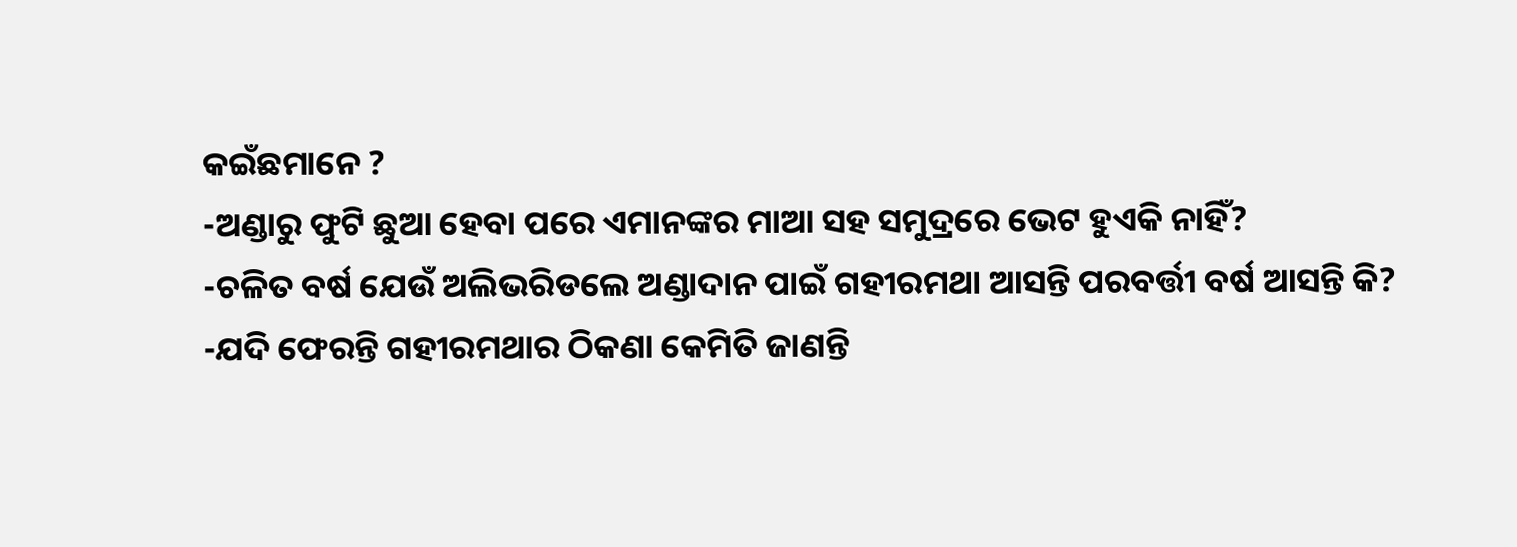କଇଁଛମାନେ ?
-ଅଣ୍ଡାରୁ ଫୁଟି ଛୁଆ ହେବା ପରେ ଏମାନଙ୍କର ମାଆ ସହ ସମୁଦ୍ରରେ ଭେଟ ହୁଏକି ନାହିଁ?
-ଚଳିତ ବର୍ଷ ଯେଉଁ ଅଲିଭରିଡଲେ ଅଣ୍ଡାଦାନ ପାଇଁ ଗହୀରମଥା ଆସନ୍ତି ପରବର୍ତ୍ତୀ ବର୍ଷ ଆସନ୍ତି କି?
-ଯଦି ଫେରନ୍ତି ଗହୀରମଥାର ଠିକଣା କେମିତି ଜାଣନ୍ତି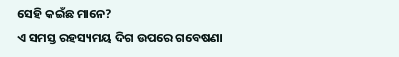ସେହି କଇଁଛ ମାନେ?
ଏ ସମସ୍ତ ରହସ୍ୟମୟ ଦିଗ ଉପରେ ଗବେଷଣା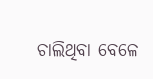ଚାଲିଥିବା ବେଳେ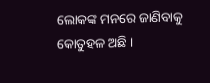ଲୋକଙ୍କ ମନରେ ଜାଣିବାକୁ କୋତୁହଳ ଅଛି ।